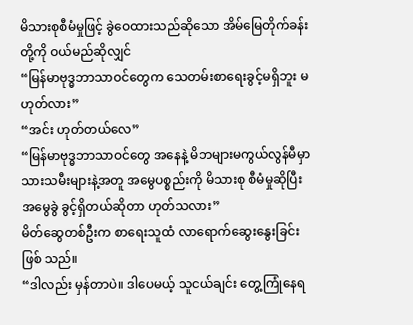မိသားစုစီမံမှုဖြင့် ခွဲဝေထားသည်ဆိုသော အိမ်မြေတိုက်ခန်းတို့ကို ဝယ်မည်ဆိုလျှင်
“မြန်မာဗုဒ္ဓဘာသာဝင်တွေက သေတမ်းစာရေးခွင့်မရှိဘူး မဟုတ်လား”
“အင်း ဟုတ်တယ်လေ”
“မြန်မာဗုဒ္ဓဘာသာဝင်တွေ အနေနဲ့ မိဘများမကွယ်လွန်မီမှာ သားသမီးများနဲ့အတူ အမွေပစ္စည်းကို မိသားစု စီမံမှုဆိုပြီး အမွေခွဲ ခွင့်ရှိတယ်ဆိုတာ ဟုတ်သလား”
မိတ်ဆွေတစ်ဦးက စာရေးသူထံ လာရောက်ဆွေးနွေးခြင်းဖြစ် သည်။
“ဒါလည်း မှန်တာပဲ။ ဒါပေမယ့် သူငယ်ချင်း တွေ့ကြုံနေရ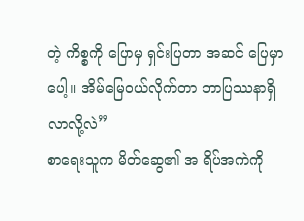တဲ့ ကိစ္စကို ပြောမှ ရှင်းပြတာ အဆင် ပြေမှာပေါ့။ အိမ်မြေဝယ်လိုက်တာ ဘာပြဿနာရှိလာလို့လဲ”
စာရေးသူက မိတ်ဆွေ၏ အ ရိပ်အကဲကို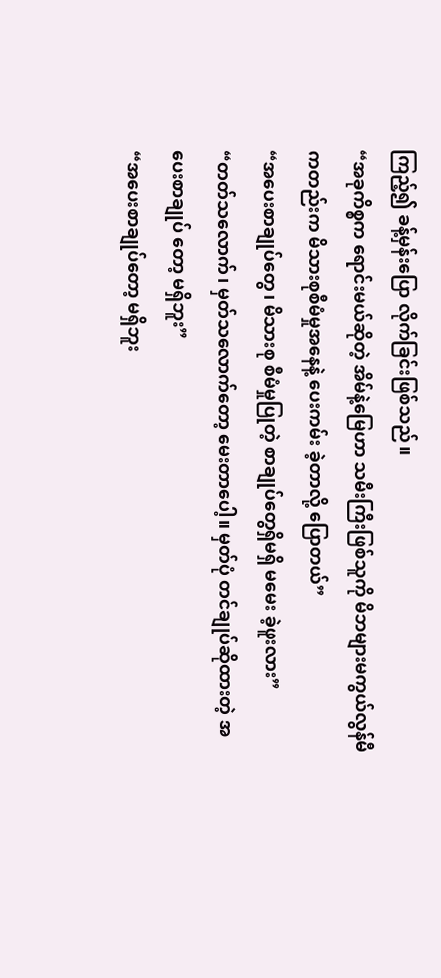ကြည့်၍ ခန့်မှန်းပြော လိုက်ခြင်းဖြစ်သည်။
“အခုကိစ္စက ရောင်းမယ်ဆိုတဲ့ အိမ်နဲ့မြေဟာ သမီးကြီးဖြစ်သူကို မိဘများမကွယ်လွန်မီကတည်းက မိသားစုစီမံမှုအနေနဲ့ ပေးကမ်း ခဲ့တာလို့ ပြောတယ်”
“အပေးစာချုပ်တွေ၊ မိသားစု စီမံမှုပြုတဲ့ စာချုပ်တွေရှိမရှိ မမေး ခဲ့ဖူးလား”
“တတ်သလောက်၊ မှတ်သလောက်တော့ မေးတာပေါ့။ မှတ်ပုံ တင်ချုပ်ဆိုထားတဲ့ အပေးစာချုပ် တော့ မရှိဘူး”
“အပေးစာချုပ်တော့ မရှိဘူး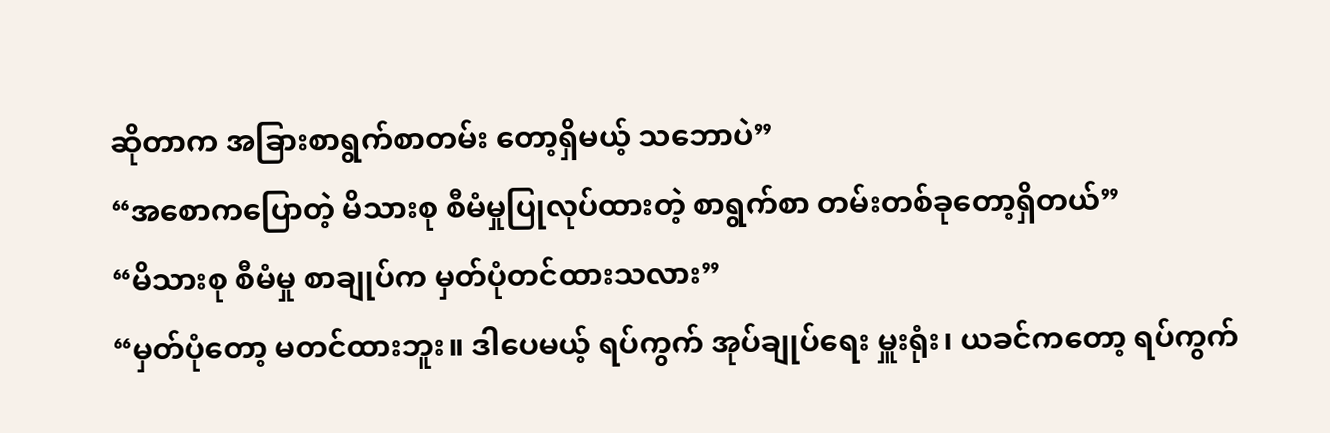ဆိုတာက အခြားစာရွက်စာတမ်း တော့ရှိမယ့် သဘောပဲ”
“အစောကပြောတဲ့ မိသားစု စီမံမှုပြုလုပ်ထားတဲ့ စာရွက်စာ တမ်းတစ်ခုတော့ရှိတယ်”
“မိသားစု စီမံမှု စာချုပ်က မှတ်ပုံတင်ထားသလား”
“မှတ်ပုံတော့ မတင်ထားဘူး။ ဒါပေမယ့် ရပ်ကွက် အုပ်ချုပ်ရေး မှူးရုံး၊ ယခင်ကတော့ ရပ်ကွက်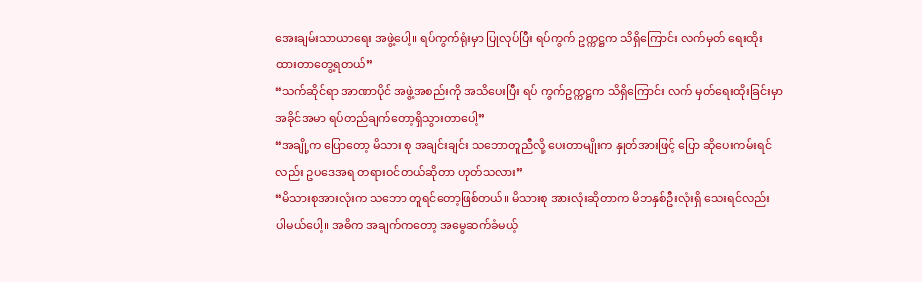အေးချမ်းသာယာရေး အဖွဲ့ပေါ့။ ရပ်ကွက်ရုံးမှာ ပြုလုပ်ပြီး ရပ်ကွက် ဥက္ကဋ္ဌက သိရှိကြောင်း လက်မှတ် ရေးထိုးထားတာတွေ့ရတယ်”
“သက်ဆိုင်ရာ အာဏာပိုင် အဖွဲ့အစည်းကို အသိပေးပြီး ရပ် ကွက်ဥက္ကဋ္ဌက သိရှိကြောင်း လက် မှတ်ရေးထိုးခြင်းမှာ အခိုင်အမာ ရပ်တည်ချက်တော့ရှိသွားတာပေါ့”
“အချို့က ပြောတော့ မိသား စု အချင်းချင်း သဘောတူညီလို့ ပေးတာမျိုးက နှုတ်အားဖြင့် ပြော ဆိုပေးကမ်းရင်လည်း ဥပဒေအရ တရားဝင်တယ်ဆိုတာ ဟုတ်သလား”
“မိသားစုအားလုံးက သဘော တူရင်တော့ဖြစ်တယ်။ မိသားစု အားလုံးဆိုတာက မိဘနှစ်ဦးလုံးရှိ သေးရင်လည်း ပါမယ်ပေါ့။ အဓိက အချက်ကတော့ အမွေဆက်ခံမယ့်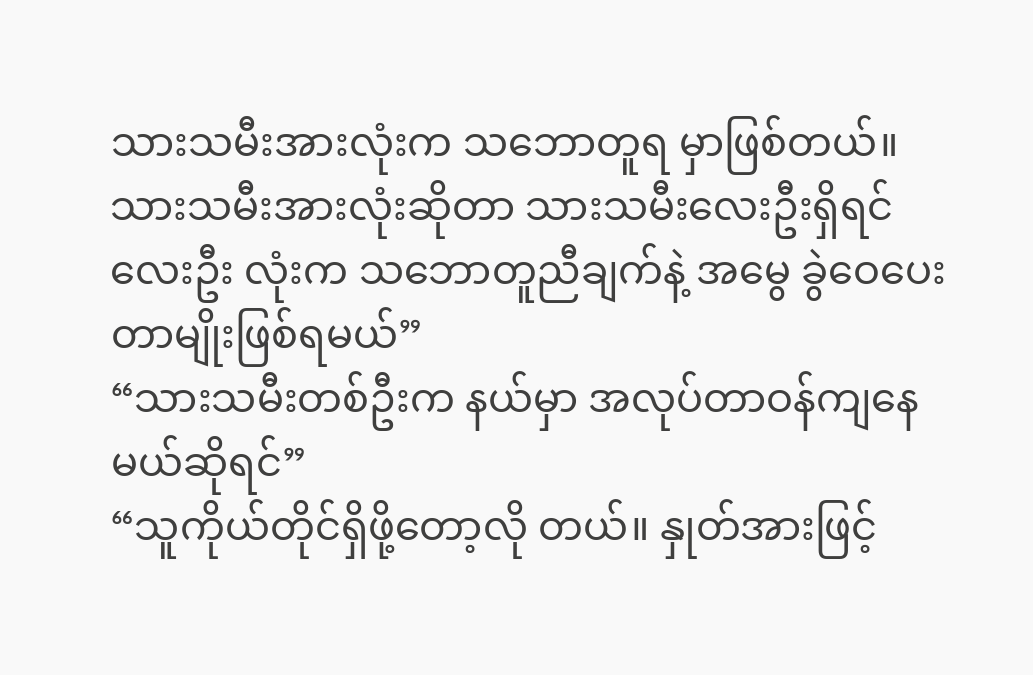သားသမီးအားလုံးက သဘောတူရ မှာဖြစ်တယ်။ သားသမီးအားလုံးဆိုတာ သားသမီးလေးဦးရှိရင် လေးဦး လုံးက သဘောတူညီချက်နဲ့ အမွေ ခွဲဝေပေးတာမျိုးဖြစ်ရမယ်”
“သားသမီးတစ်ဦးက နယ်မှာ အလုပ်တာဝန်ကျနေမယ်ဆိုရင်”
“သူကိုယ်တိုင်ရှိဖို့တော့လို တယ်။ နှုတ်အားဖြင့်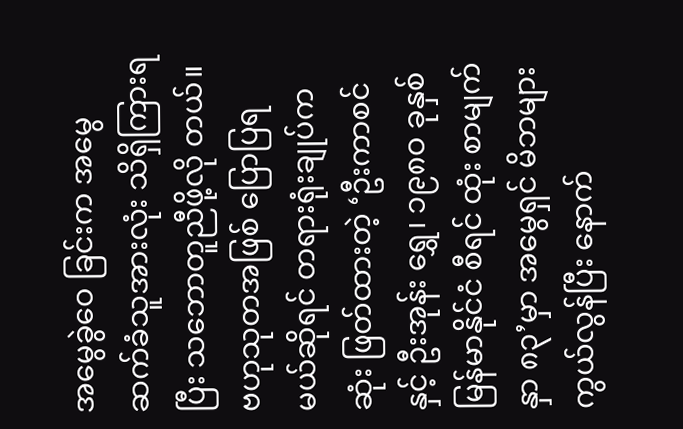အမွေခွဲဝေ ခြင်းက အမွေဆက်ခံသူအားလုံး သိရှိကြားရပြီး သဘောတူညီဖို့လို တယ်။ ဗဟုသုတအဖြစ် ပြောပြရ မယ်ဆိုရင် တရားရုံးချုပ်က ဆုံး ဖြတ်ထားတဲ့ ‘ဦးကာစင်နှင့် ဦးအုန်း ရွှေ၊ ၁၉၈ဝ ခုနှစ် မြန်မာနိုင်ငံ စီရင် ထုံး စာမျက်နှာ ၈၃’မှာ အမွေရှင် မိဘများ ကွယ်လွန်ပြီး နောက်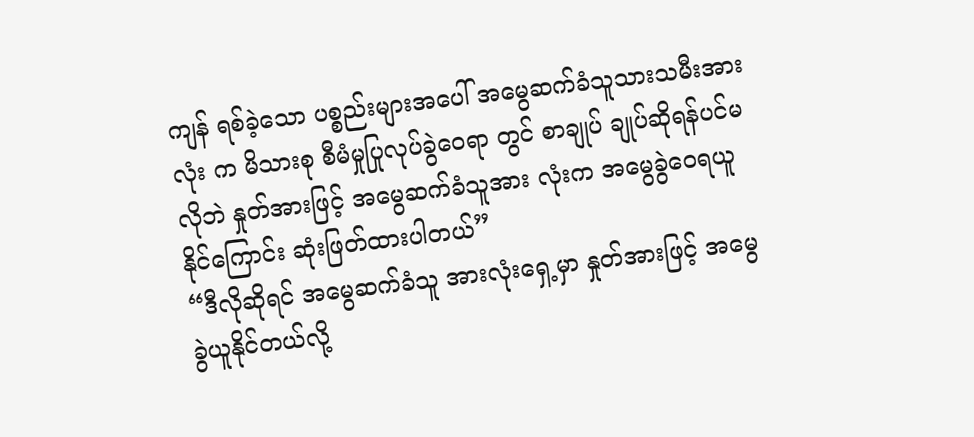ကျန် ရစ်ခဲ့သော ပစ္စည်းများအပေါ် အမွေဆက်ခံသူသားသမီးအားလုံး က မိသားစု စီမံမှုပြုလုပ်ခွဲဝေရာ တွင် စာချုပ် ချုပ်ဆိုရန်ပင်မလိုဘဲ နှုတ်အားဖြင့် အမွေဆက်ခံသူအား လုံးက အမွေခွဲဝေရယူနိုင်ကြောင်း ဆုံးဖြတ်ထားပါတယ်”
“ဒီလိုဆိုရင် အမွေဆက်ခံသူ အားလုံးရှေ့မှာ နှုတ်အားဖြင့် အမွေ ခွဲယူနိုင်တယ်လို့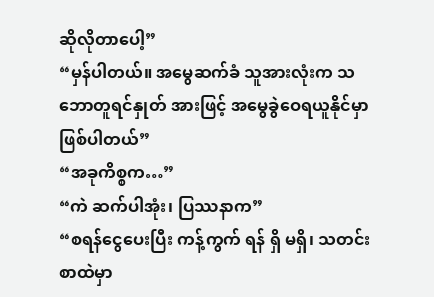ဆိုလိုတာပေါ့”
“မှန်ပါတယ်။ အမွေဆက်ခံ သူအားလုံးက သဘောတူရင်နှုတ် အားဖြင့် အမွေခွဲဝေရယူနိုင်မှာ ဖြစ်ပါတယ်”
“အခုကိစ္စက…”
“ကဲ ဆက်ပါအုံး၊ ပြဿနာက”
“စရန်ငွေပေးပြီး ကန့်ကွက် ရန် ရှိ မရှိ၊ သတင်းစာထဲမှာ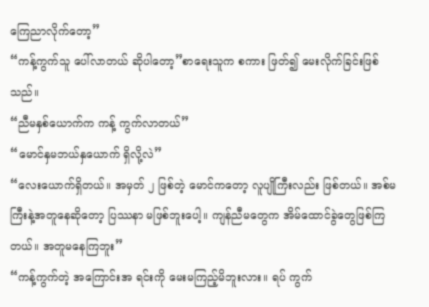ကြေညာလိုက်တော့”
“ကန့်ကွက်သူ ပေါ်လာတယ် ဆိုပါတော့”စာရေးသူက စကား ဖြတ်၍ မေးလိုက်ခြင်းဖြစ်သည်။
“ညီမနှစ်ယောက်က ကန့် ကွက်လာတယ်”
“မောင်နှမဘယ်နှယောက် ရှိလို့လဲ”
“လေးယောက်ရှိတယ်။ အမှတ် ၂ ဖြစ်တဲ့ မောင်ကတော့ လူပျိုကြီးလည်း ဖြစ်တယ်။ အစ်မ ကြီးနဲ့အတူနေဆိုတော့ ပြဿနာ မဖြစ်ဘူးပေါ့။ ကျန်ညီမတွေက အိမ်ထောင်ခွဲတွေဖြစ်ကြတယ်။ အတူမနေကြဘူး”
“ကန့်ကွက်တဲ့ အကြောင်းအ ရင်းကို မေးမကြည့်မိဘူးလား။ ရပ် ကွက်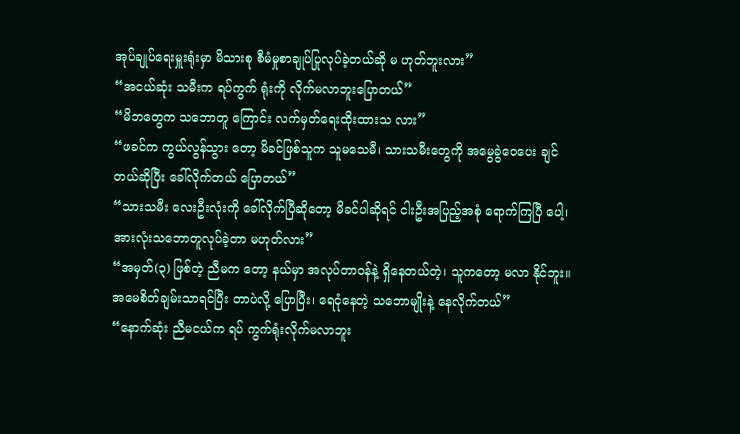အုပ်ချုပ်ရေးမှူးရုံးမှာ မိသားစု စီမံမှုစာချုပ်ပြုလုပ်ခဲ့တယ်ဆို မ ဟုတ်ဘူးလား”
“အငယ်ဆုံး သမီးက ရပ်ကွက် ရုံးကို လိုက်မလာဘူးပြောတယ်”
“မိဘတွေက သဘောတူ ကြောင်း လက်မှတ်ရေးထိုးထားသ လား”
“ဖခင်က ကွယ်လွန်သွား တော့ မိခင်ဖြစ်သူက သူမသေမီ၊ သားသမီးတွေကို အမွေခွဲဝေပေး ချင်တယ်ဆိုပြီး ခေါ်လိုက်တယ် ပြောတယ်”
“သားသမီး လေးဦးလုံးကို ခေါ်လိုက်ပြီဆိုတော့ မိခင်ပါဆိုရင် ငါးဦးအပြည့်အစုံ ရောက်ကြပြီ ပေါ့၊ အားလုံးသဘောတူလုပ်ခဲ့တာ မဟုတ်လား”
“အမှတ်(၃) ဖြစ်တဲ့ ညီမက တော့ နယ်မှာ အလုပ်တာဝန်နဲ့ ရှိနေတယ်တဲ့၊ သူကတော့ မလာ နိုင်ဘူး။ အမေစိတ်ချမ်းသာရင်ပြီး တာပဲလို့ ပြောပြီး၊ ရေငုံနေတဲ့ သဘောမျိုးနဲ့ နေလိုက်တယ်”
“နောက်ဆုံး ညီမငယ်က ရပ် ကွက်ရုံးလိုက်မလာဘူး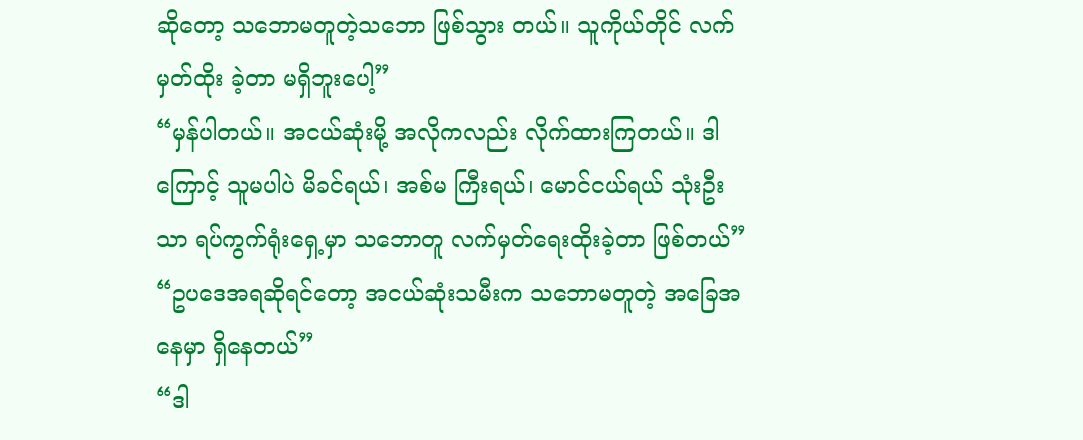ဆိုတော့ သဘောမတူတဲ့သဘော ဖြစ်သွား တယ်။ သူကိုယ်တိုင် လက်မှတ်ထိုး ခဲ့တာ မရှိဘူးပေါ့”
“မှန်ပါတယ်။ အငယ်ဆုံးမို့ အလိုကလည်း လိုက်ထားကြတယ်။ ဒါကြောင့် သူမပါပဲ မိခင်ရယ်၊ အစ်မ ကြီးရယ်၊ မောင်ငယ်ရယ် သုံးဦးသာ ရပ်ကွက်ရုံးရှေ့မှာ သဘောတူ လက်မှတ်ရေးထိုးခဲ့တာ ဖြစ်တယ်”
“ဥပဒေအရဆိုရင်တော့ အငယ်ဆုံးသမီးက သဘောမတူတဲ့ အခြေအနေမှာ ရှိနေတယ်”
“ဒါ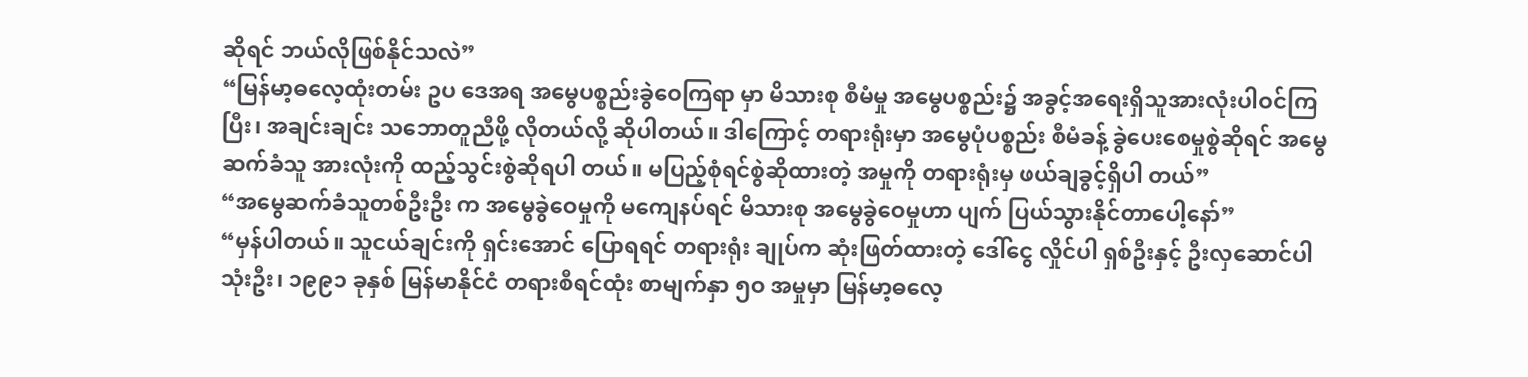ဆိုရင် ဘယ်လိုဖြစ်နိုင်သလဲ”
“မြန်မာ့ဓလေ့ထုံးတမ်း ဥပ ဒေအရ အမွေပစ္စည်းခွဲဝေကြရာ မှာ မိသားစု စီမံမှု အမွေပစ္စည်း၌ အခွင့်အရေးရှိသူအားလုံးပါဝင်ကြ ပြီး၊ အချင်းချင်း သဘောတူညီဖို့ လိုတယ်လို့ ဆိုပါတယ်။ ဒါကြောင့် တရားရုံးမှာ အမွေပုံပစ္စည်း စီမံခန့် ခွဲပေးစေမှုစွဲဆိုရင် အမွေဆက်ခံသူ အားလုံးကို ထည့်သွင်းစွဲဆိုရပါ တယ်။ မပြည့်စုံရင်စွဲဆိုထားတဲ့ အမှုကို တရားရုံးမှ ဖယ်ချခွင့်ရှိပါ တယ်”
“အမွေဆက်ခံသူတစ်ဦးဦး က အမွေခွဲဝေမှုကို မကျေနပ်ရင် မိသားစု အမွေခွဲဝေမှုဟာ ပျက် ပြယ်သွားနိုင်တာပေါ့နော်”
“မှန်ပါတယ်။ သူငယ်ချင်းကို ရှင်းအောင် ပြောရရင် တရားရုံး ချုပ်က ဆုံးဖြတ်ထားတဲ့ ဒေါ်ငွေ လှိုင်ပါ ရှစ်ဦးနှင့် ဦးလှဆောင်ပါ သုံးဦး၊ ၁၉၉၁ ခုနှစ် မြန်မာနိုင်ငံ တရားစီရင်ထုံး စာမျက်နှာ ၅ဝ အမှုမှာ မြန်မာ့ဓလေ့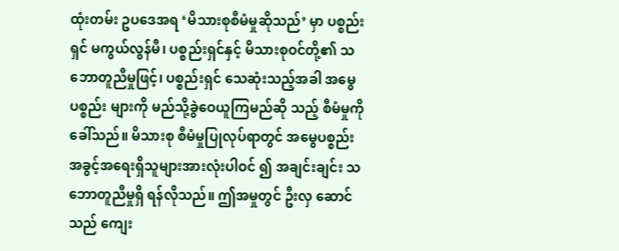ထုံးတမ်း ဥပဒေအရ ‘မိသားစုစီမံမှုဆိုသည်’ မှာ ပစ္စည်းရှင် မကွယ်လွန်မီ၊ ပစ္စည်းရှင်နှင့် မိသားစုဝင်တို့၏ သဘောတူညီမှုဖြင့်၊ ပစ္စည်းရှင် သေဆုံးသည့်အခါ အမွေပစ္စည်း များကို မည်သို့ခွဲဝေယူကြမည်ဆို သည့် စီမံမှုကို ခေါ်သည်။ မိသားစု စီမံမှုပြုလုပ်ရာတွင် အမွေပစ္စည်း အခွင့်အရေးရှိသူများအားလုံးပါဝင် ၍ အချင်းချင်း သဘောတူညီမှုရှိ ရန်လိုသည်။ ဤအမှုတွင် ဦးလှ ဆောင်သည် ကျေး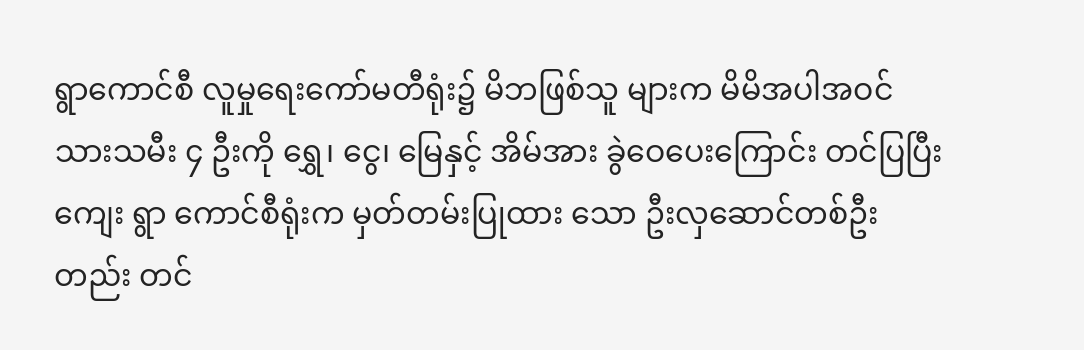ရွာကောင်စီ လူမှုရေးကော်မတီရုံး၌ မိဘဖြစ်သူ များက မိမိအပါအဝင် သားသမီး ၄ ဦးကို ရွှေ၊ ငွေ၊ မြေနှင့် အိမ်အား ခွဲဝေပေးကြောင်း တင်ပြပြီး ကျေး ရွာ ကောင်စီရုံးက မှတ်တမ်းပြုထား သော ဦးလှဆောင်တစ်ဦးတည်း တင်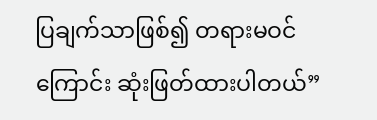ပြချက်သာဖြစ်၍ တရားမဝင် ကြောင်း ဆုံးဖြတ်ထားပါတယ်”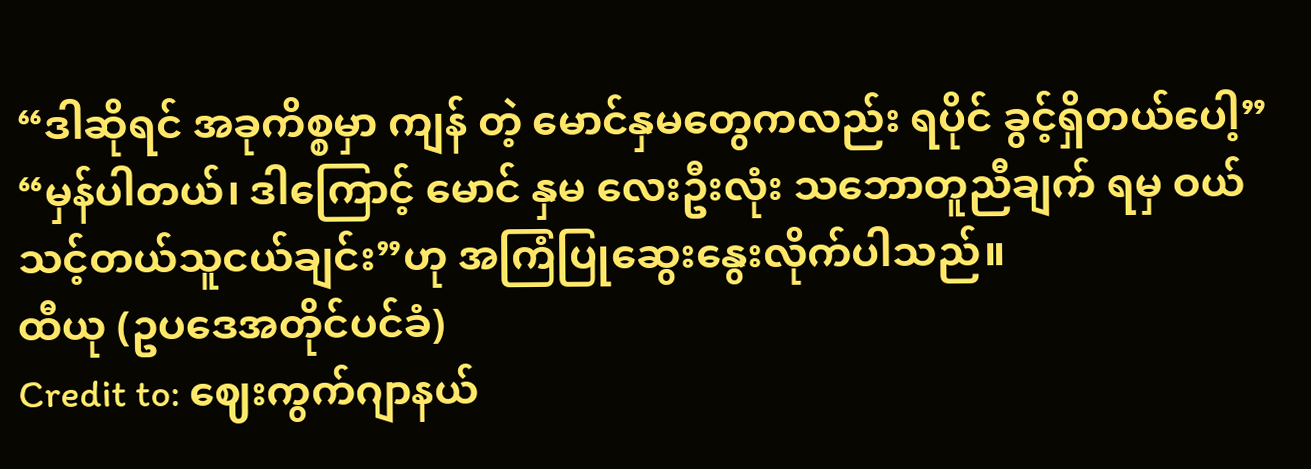“ဒါဆိုရင် အခုကိစ္စမှာ ကျန် တဲ့ မောင်နှမတွေကလည်း ရပိုင် ခွင့်ရှိတယ်ပေါ့”
“မှန်ပါတယ်၊ ဒါကြောင့် မောင် နှမ လေးဦးလုံး သဘောတူညီချက် ရမှ ဝယ်သင့်တယ်သူငယ်ချင်း”ဟု အကြံပြုဆွေးနွေးလိုက်ပါသည်။
ထီယု (ဥပဒေအတိုင်ပင်ခံ)
Credit to: ဈေးကွက်ဂျာနယ်